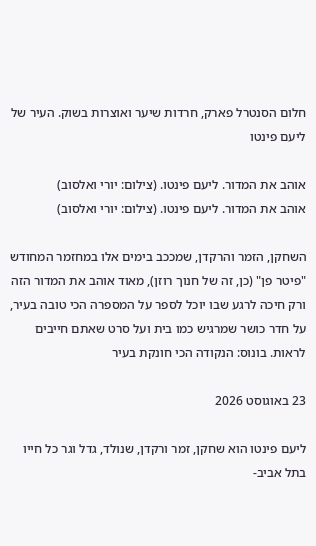חלום הסנטרל פארק, חרדות שיער ואוצרות בשוק. העיר של ליעם פינטו

אוהב את המדור. ליעם פינטו. (צילום: יורי ואלסוב)
אוהב את המדור. ליעם פינטו. (צילום: יורי ואלסוב)

השחקן, הזמר והרקדן, שמככב בימים אלו במחזמר המחודש "פיטר פן" (כן, זה של חנוך רוזן), מאוד אוהב את המדור הזה ורק חיכה לרגע שבו יוכל לספר על המספרה הכי טובה בעיר, על חדר כושר שמרגיש כמו בית ועל סרט שאתם חייבים לראות. בונוס: הנקודה הכי חונקת בעיר

23 באוגוסט 2026

ליעם פינטו הוא שחקן, זמר ורקדן, שנולד, גדל וגר כל חייו בתל אביב-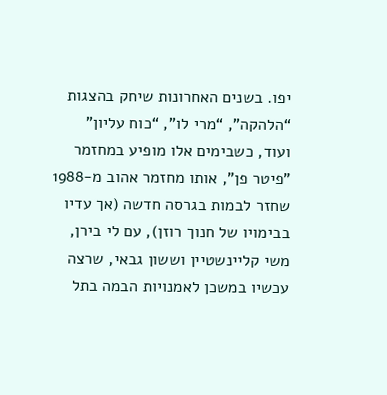יפו. בשנים האחרונות שיחק בהצגות “הלהקה”, “מרי לו”, “כוח עליון” ועוד, כשבימים אלו מופיע במחזמר "פיטר פן", אותו מחזמר אהוב מ-1988 שחזר לבמות בגרסה חדשה (אך עדיו בבימויו של חנוך רוזן), עם לי בירן, משי קליינשטיין וששון גבאי, שרצה עכשיו במשכן לאמנויות הבמה בתל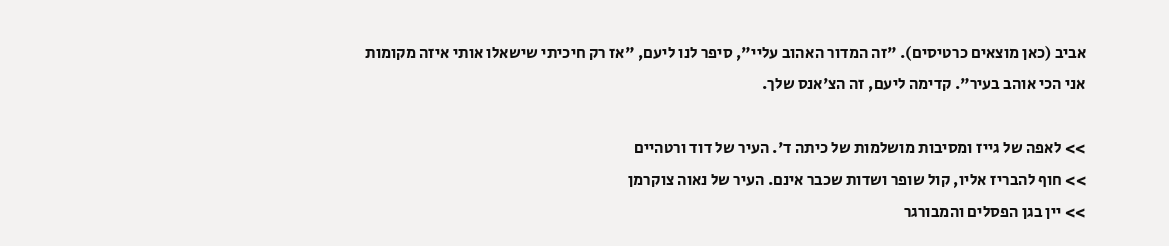אביב (כאן מוצאים כרטיסים). "זה המדור האהוב עליי", סיפר לנו ליעם, "אז רק חיכיתי שישאלו אותי איזה מקומות אני הכי אוהב בעיר". קדימה ליעם, זה הצ'אנס שלך.

>> לאפה של גייז ומסיבות מושלמות של כיתה ד'. העיר של דוד ורטהיים
>> חוף להבריז אליו, קול שופר ושדות שכבר אינם. העיר של נאוה צוקרמן
>> יין בגן הפסלים והמבורגר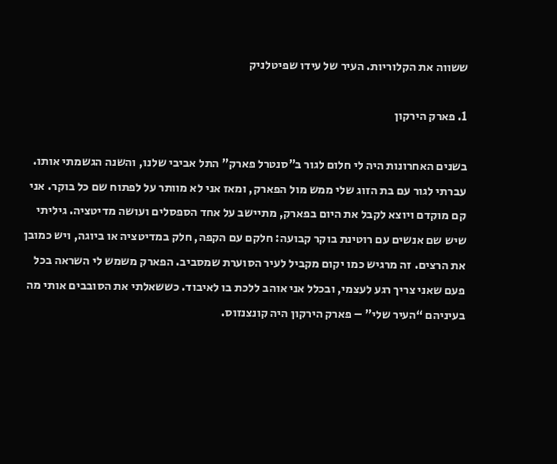ששווה את הקלוריות. העיר של עידו שפיטלניק

1. פארק הירקון

בשנים האחרונות היה לי חלום לגור ב”סנטרל פארק” התל אביבי שלנו, והשנה הגשמתי אותו. עברתי לגור עם בת הזוג שלי ממש מול הפארק, ומאז אני לא מוותר על לפתוח שם כל בוקר. אני קם מוקדם ויוצא לקבל את היום בפארק, מתיישב על אחד הספסלים ועושה מדיטציה. גיליתי שיש שם אנשים עם רוטינת בוקר קבועה: חלקם עם הקפה, חלק במדיטציה או ביוגה, ויש כמובן את הרצים. זה מרגיש כמו יקום מקביל לעיר הסוערת שמסביב. הפארק משמש לי השראה בכל פעם שאני צריך רגע לעצמי, ובכלל אני אוהב ללכת בו לאיבוד. כששאלתי את הסובבים אותי מה בעיניהם “העיר שלי” – פארק הירקון היה קונצנזוס.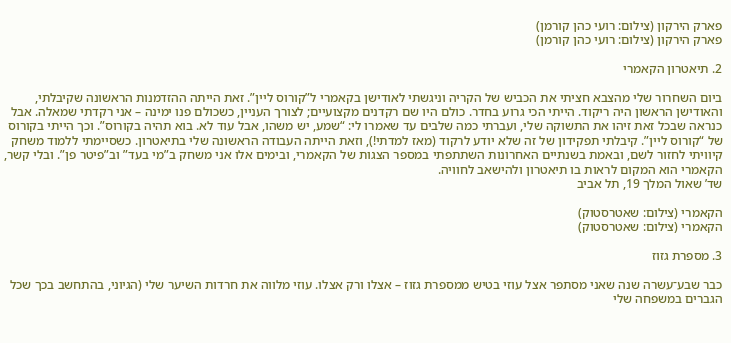פארק הירקון (צילום: רועי כהן קורמן)
פארק הירקון (צילום: רועי כהן קורמן)

2. תיאטרון הקאמרי

ביום השחרור שלי מהצבא חציתי את הכביש של הקריה וניגשתי לאודישן בקאמרי ל”קורוס ליין”. זאת הייתה ההזדמנות הראשונה שקיבלתי, והאודישן הראשון היה ריקוד. הייתי הכי גרוע בחדר. כולם היו שם רקדנים מקצועיים; לצורך העניין, כשכולם פנו ימינה – אני רקדתי שמאלה. אבל כנראה שבכל זאת זיהו את התשוקה שלי, ועברתי כמה שלבים עד שאמרו לי: “שמע, יש משהו, אבל עוד לא. בוא תהיה בקורוס”. וכך הייתי בקורוס של “קורוס ליין”. קיבלתי תפקידון של זה שלא יודע לרקוד (מאז למדתי!), וזאת הייתה העבודה הראשונה שלי בתיאטרון. כשסיימתי ללמוד משחק קיוויתי לחזור לשם, ובאמת בשנתיים האחרונות השתתפתי במספר הצגות של הקאמרי, ובימים אלו אני משחק ב”מי בעד” וב”פיטר פן”. ובלי קשר, הקאמרי הוא המקום לראות בו תיאטרון ולהישאב לחוויה.
שד’ שאול המלך 19, תל אביב

הקאמרי (צילום: שאטרסטוק)
הקאמרי (צילום: שאטרסטוק)

3. מספרת גזוז

כבר שבע־עשרה שנה שאני מסתפר אצל עוזי בטיש ממספרת גזוז – אצלו ורק אצלו. עוזי מלווה את חרדות השיער שלי (הגיוני, בהתחשב בכך שכל הגברים במשפחה שלי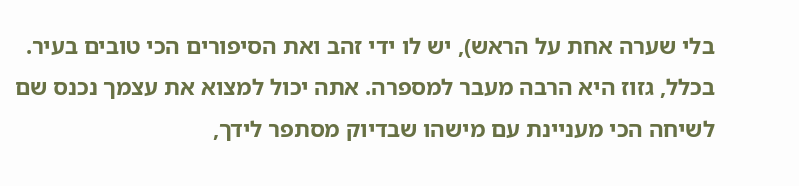בלי שערה אחת על הראש), יש לו ידי זהב ואת הסיפורים הכי טובים בעיר. בכלל, גזוז היא הרבה מעבר למספרה. אתה יכול למצוא את עצמך נכנס שם לשיחה הכי מעניינת עם מישהו שבדיוק מסתפר לידך,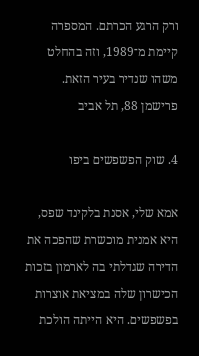ורק הרגע הכרתם. המספרה קיימת מ־1989, וזה בהחלט משהו שנדיר בעיר הזאת.
פרישמן 88, תל אביב

4. שוק הפשפשים ביפו

אמא שלי, אסנת בלקינד שפס, היא אמנית מוכשרת שהפכה את הדירה שגדלתי בה לארמון בזכות הכישרון שלה במציאת אוצרות בפשפשים. היא הייתה הולכת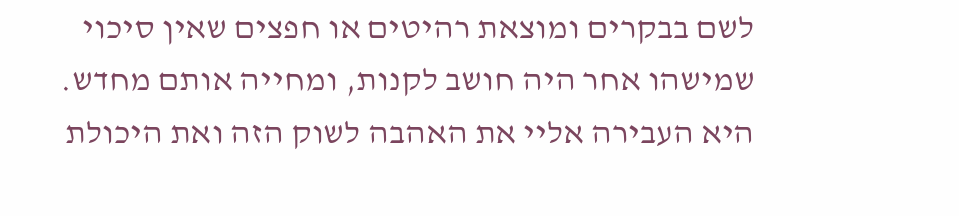לשם בבקרים ומוצאת רהיטים או חפצים שאין סיכוי שמישהו אחר היה חושב לקנות, ומחייה אותם מחדש. היא העבירה אליי את האהבה לשוק הזה ואת היכולת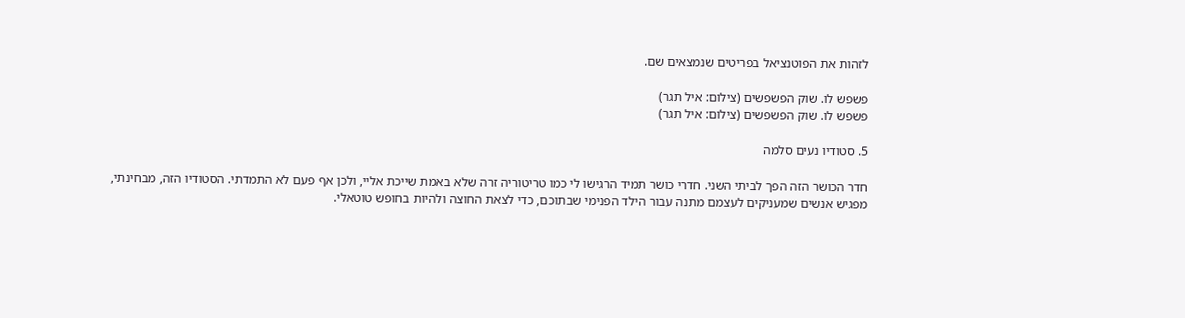לזהות את הפוטנציאל בפריטים שנמצאים שם.

פשפש לו. שוק הפשפשים (צילום: איל תגר)
פשפש לו. שוק הפשפשים (צילום: איל תגר)

5. סטודיו נעים סלמה

חדר הכושר הזה הפך לביתי השני. חדרי כושר תמיד הרגישו לי כמו טריטוריה זרה שלא באמת שייכת אליי, ולכן אף פעם לא התמדתי. הסטודיו הזה, מבחינתי, מפגיש אנשים שמעניקים לעצמם מתנה עבור הילד הפנימי שבתוכם, כדי לצאת החוצה ולהיות בחופש טוטאלי.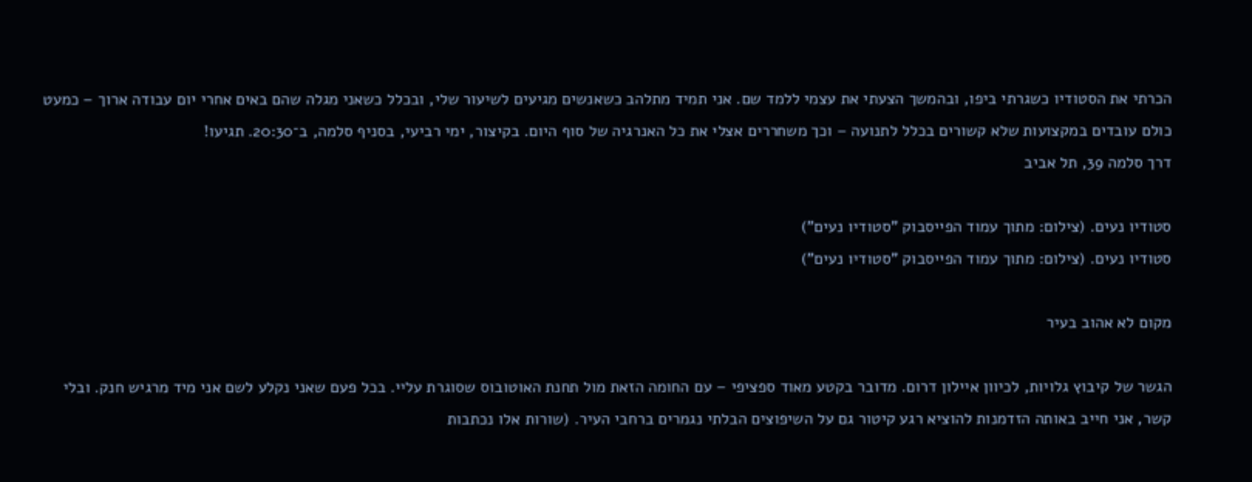הכרתי את הסטודיו כשגרתי ביפו, ובהמשך הצעתי את עצמי ללמד שם. אני תמיד מתלהב כשאנשים מגיעים לשיעור שלי, ובכלל כשאני מגלה שהם באים אחרי יום עבודה ארוך – כמעט כולם עובדים במקצועות שלא קשורים בכלל לתנועה – וכך משחררים אצלי את כל האנרגיה של סוף היום. בקיצור, ימי רביעי, בסניף סלמה, ב־20:30. תגיעו!
דרך סלמה 39, תל אביב

סטודיו נעים. (צילום: מתוך עמוד הפייסבוק "סטודיו נעים")
סטודיו נעים. (צילום: מתוך עמוד הפייסבוק "סטודיו נעים")

מקום לא אהוב בעיר

הגשר של קיבוץ גלויות, לכיוון איילון דרום. מדובר בקטע מאוד ספציפי – עם החומה הזאת מול תחנת האוטובוס שסוגרת עליי. בכל פעם שאני נקלע לשם אני מיד מרגיש חנק. ובלי קשר, אני חייב באותה הזדמנות להוציא רגע קיטור גם על השיפוצים הבלתי נגמרים ברחבי העיר. (שורות אלו נכתבות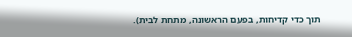תוך כדי קדיחות, בפעם הראשונה, מתחת לבית).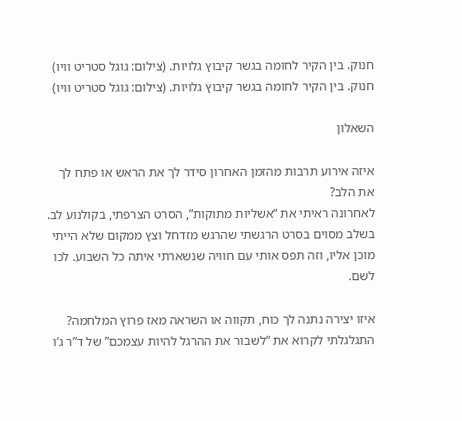חנוק. בין הקיר לחומה בגשר קיבוץ גלויות. (צילום: גוגל סטריט וויו)
חנוק. בין הקיר לחומה בגשר קיבוץ גלויות. (צילום: גוגל סטריט וויו)

השאלון

איזה אירוע תרבות מהזמן האחרון סידר לך את הראש או פתח לך את הלב?
לאחרונה ראיתי את “אשליות מתוקות”, הסרט הצרפתי, בקולנוע לב. בשלב מסוים בסרט הרגשתי שהרגש מזדחל וצץ ממקום שלא הייתי מוכן אליו, וזה תפס אותי עם חוויה שנשארתי איתה כל השבוע. לכו לשם.

איזו יצירה נתנה לך כוח, תקווה או השראה מאז פרוץ המלחמה?
התגלגלתי לקרוא את “לשבור את ההרגל להיות עצמכם” של ד”ר ג’ו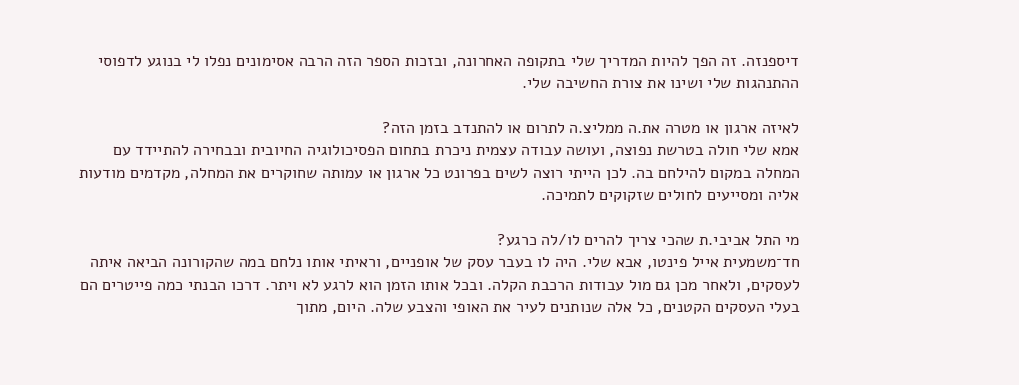דיספנזה. זה הפך להיות המדריך שלי בתקופה האחרונה, ובזכות הספר הזה הרבה אסימונים נפלו לי בנוגע לדפוסי ההתנהגות שלי ושינו את צורת החשיבה שלי.

לאיזה ארגון או מטרה את.ה ממליצ.ה לתרום או להתנדב בזמן הזה?
אמא שלי חולה בטרשת נפוצה, ועושה עבודה עצמית ניכרת בתחום הפסיכולוגיה החיובית ובבחירה להתיידד עם המחלה במקום להילחם בה. לכן הייתי רוצה לשים בפרונט כל ארגון או עמותה שחוקרים את המחלה, מקדמים מודעות אליה ומסייעים לחולים שזקוקים לתמיכה.

מי התל אביבי.ת שהכי צריך להרים לו/לה כרגע?
חד־משמעית אייל פינטו, אבא שלי. היה לו בעבר עסק של אופניים, וראיתי אותו נלחם במה שהקורונה הביאה איתה לעסקים, ולאחר מכן גם מול עבודות הרכבת הקלה. ובכל אותו הזמן הוא לרגע לא ויתר. דרכו הבנתי כמה פייטרים הם בעלי העסקים הקטנים, כל אלה שנותנים לעיר את האופי והצבע שלה. היום, מתוך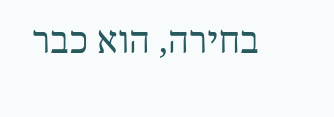בחירה, הוא כבר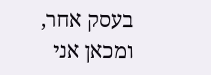בעסק אחר, ומכאן אני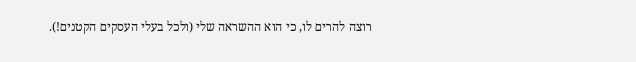רוצה להרים לו, כי הוא ההשראה שלי (ולכל בעלי העסקים הקטנים!).